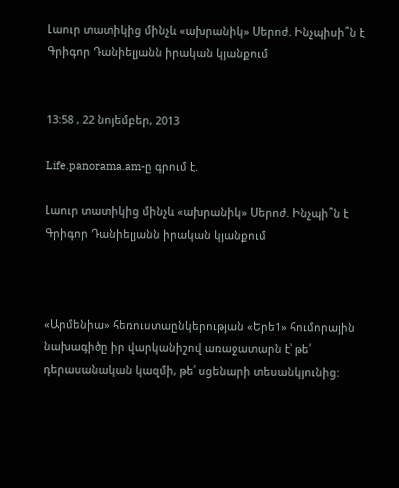Լաուր տատիկից մինչև «ախրանիկ» Սերոժ. Ինչպիսի՞ն է Գրիգոր Դանիելյանն իրական կյանքում


13:58 , 22 նոյեմբեր, 2013

Life.panorama.am-ը գրում է.

Լաուր տատիկից մինչև «ախրանիկ» Սերոժ. Ինչպի՞ն է Գրիգոր Դանիելյանն իրական կյանքում



«Արմենիա» հեռուստաընկերության «Երե1» հումորային նախագիծը իր վարկանիշով առաջատարն է՝ թե՛ դերասանական կազմի, թե՛ սցենարի տեսանկյունից: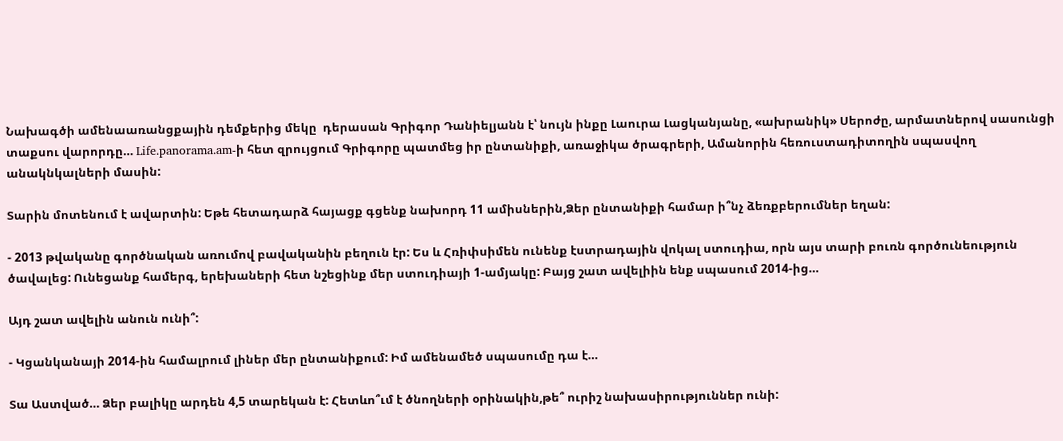Նախագծի ամենաառանցքային դեմքերից մեկը  դերասան Գրիգոր Դանիելյանն է՝ նույն ինքը Լաուրա Լացկանյանը, «ախրանիկ» Սերոժը, արմատներով սասունցի տաքսու վարորդը… Life.panorama.am-ի հետ զրույցում Գրիգորը պատմեց իր ընտանիքի, առաջիկա ծրագրերի, Ամանորին հեռուստադիտողին սպասվող անակնկալների մասին:

Տարին մոտենում է ավարտին: Եթե հետադարձ հայացք գցենք նախորդ 11 ամիսներին,Ձեր ընտանիքի համար ի՞նչ ձեռքբերումներ եղան:

- 2013 թվականը գործնական առումով բավականին բեղուն էր: Ես և Հռիփսիմեն ունենք էստրադային վոկալ ստուդիա, որն այս տարի բուռն գործունեություն ծավալեց: Ունեցանք համերգ, երեխաների հետ նշեցինք մեր ստուդիայի 1-ամյակը: Բայց շատ ավելիին ենք սպասում 2014-ից…

Այդ շատ ավելին անուն ունի՞:

- Կցանկանայի 2014-ին համալրում լիներ մեր ընտանիքում: Իմ ամենամեծ սպասումը դա է…

Տա Աստված… Ձեր բալիկը արդեն 4,5 տարեկան է: Հետևո՞ւմ է ծնողների օրինակին,թե՞ ուրիշ նախասիրություններ ունի: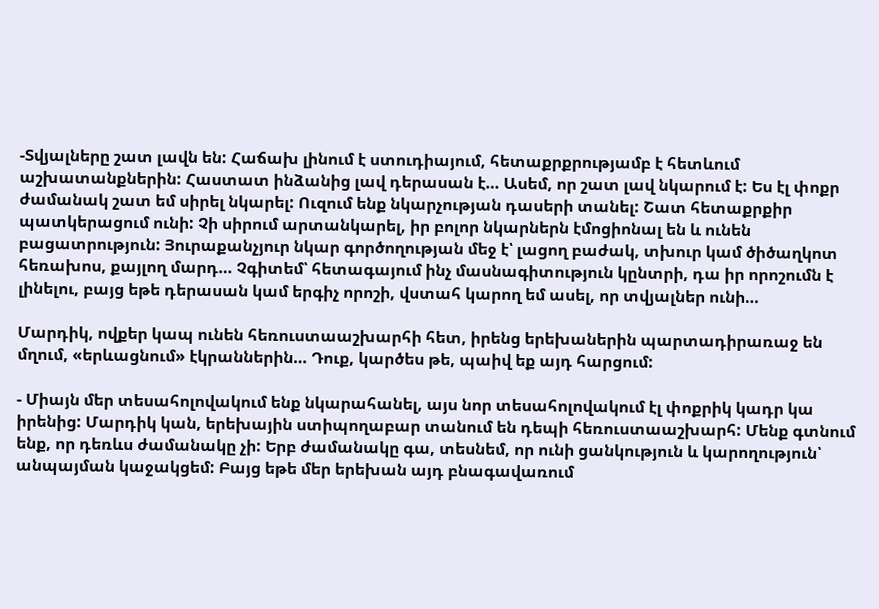-Տվյալները շատ լավն են: Հաճախ լինում է ստուդիայում, հետաքրքրությամբ է հետևում աշխատանքներին: Հաստատ ինձանից լավ դերասան է… Ասեմ, որ շատ լավ նկարում է: Ես էլ փոքր ժամանակ շատ եմ սիրել նկարել: Ուզում ենք նկարչության դասերի տանել: Շատ հետաքրքիր պատկերացում ունի: Չի սիրում արտանկարել, իր բոլոր նկարներն էմոցիոնալ են և ունեն բացատրություն: Յուրաքանչյուր նկար գործողության մեջ է՝ լացող բաժակ, տխուր կամ ծիծաղկոտ հեռախոս, քայլող մարդ… Չգիտեմ՝ հետագայում ինչ մասնագիտություն կընտրի, դա իր որոշումն է լինելու, բայց եթե դերասան կամ երգիչ որոշի, վստահ կարող եմ ասել, որ տվյալներ ունի…

Մարդիկ, ովքեր կապ ունեն հեռուստաաշխարհի հետ, իրենց երեխաներին պարտադիրառաջ են մղում, «երևացնում» էկրաններին… Դուք, կարծես թե, պաիվ եք այդ հարցում:

- Միայն մեր տեսահոլովակում ենք նկարահանել, այս նոր տեսահոլովակում էլ փոքրիկ կադր կա իրենից: Մարդիկ կան, երեխային ստիպողաբար տանում են դեպի հեռուստաաշխարհ: Մենք գտնում ենք, որ դեռևս ժամանակը չի: Երբ ժամանակը գա, տեսնեմ, որ ունի ցանկություն և կարողություն՝ անպայման կաջակցեմ: Բայց եթե մեր երեխան այդ բնագավառում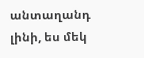անտաղանդ լինի, ես մեկ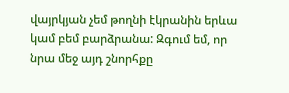վայրկյան չեմ թողնի էկրանին երևա կամ բեմ բարձրանա: Զգում եմ, որ նրա մեջ այդ շնորհքը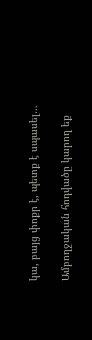կա, բայց փոքր է, պետք է սպասել…

Ամբողջական հոդվածը կարող եք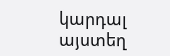կարդալ այստեղ